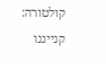קולטורה: קנייננו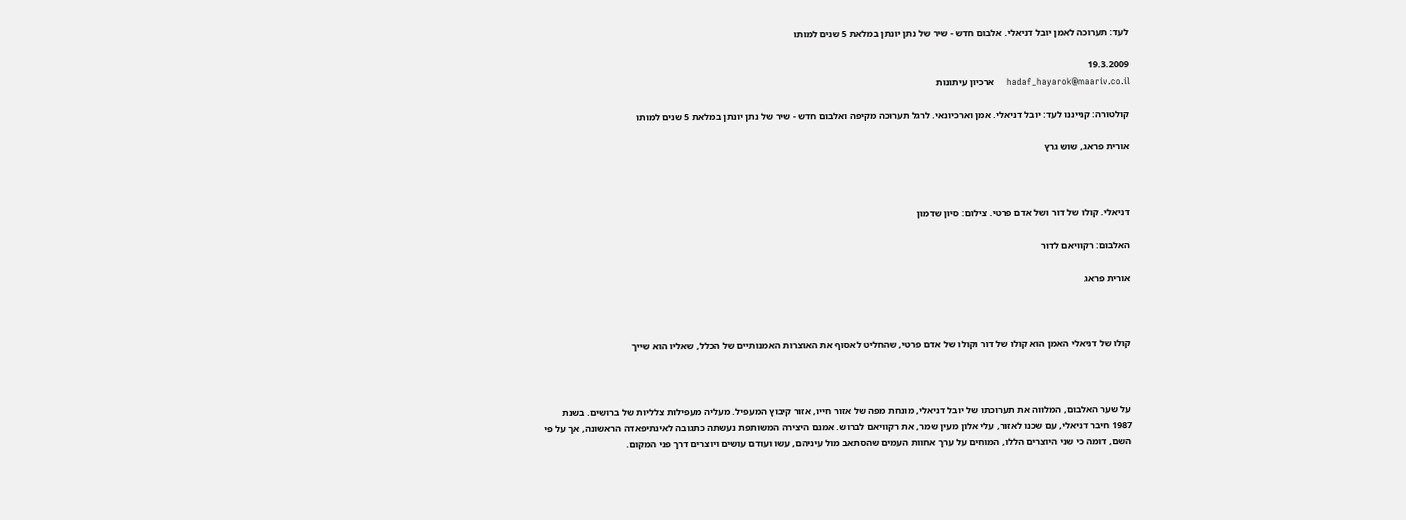לעד: תערוכה לאמן יובל דניאלי. אלבום חדש - שיר של נתן יונתן במלאת 5 שנים למותו

19.3.2009
hadaf_hayarok@maariv.co.il    ארכיון עיתונות

קולטורה: קנייננו לעד: יובל דניאלי. אמן וארכיונאי. לרגל תערוכה מקיפה ואלבום חדש - שיר של נתן יונתן במלאת 5 שנים למותו

אורית פראג, שוש גרץ



דניאלי. קולו של דור ושל אדם פרטי. צילום: סיון שדמון

האלבום: רקוויאם לדור

אורית פראג



קולו של דניאלי האמן הוא קולו של דור וקולו של אדם פרטי, שהחליט לאסוף את האוצרות האמנותיים של הכלל, שאליו הוא שייך



על שער האלבום, המלווה את תערוכתו של יובל דניאלי, מונחת מפה של אזור חייו, אזור קיבוץ המעפיל. מעליה מעפילות צלליות של ברושים. בשנת 1987 חיבר דניאלי, עם שכנו לאזור, עלי אלון מעין שמר, את רקוויאם לברוש. אמנם היצירה המשותפת נעשתה כתגובה לאינתיפאדה הראשונה, אך על פי השם, דומה כי שני היוצרים הללו, המוחים על ערך אחוות העמים שהסתאב מול עיניהם, עשו ועודם עושים ויוצרים דרך פני המקום.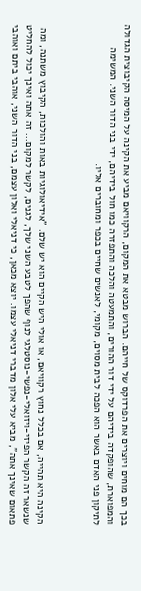בכך הם מוחים ויוצרים את הפרדוקס של חייהם. הברוש מבטא את המקום, הרקוויאם מביע את הקינה על המיסה הקיבוצית הגדולה והמפוארת, שהופקדה בידיהם על ידי דור ההורים, והתמעטה והלכה והתפזרה כמו חול בידיהם, ידי בני הדור השני. המשימה לתיקון פני האדם באשר הוא הפכה לבית מסוים, מקומי, לאנשים שחיים בכפר ומחוברים אליו.



הקינה היא תהייה, אם בכלל נחוץ רקוויאם, או אולי היש הקיים הוא יש שלם. "אידיאולוגיות באות והולכות, הקיבוץ משתנה, ומה שנשאר זה הקשר הפיזי-ויזואלי-נפשי-נוסטלגי לנוף שהפך לטבע השני שלך, לגנים, לקשר למקום... זה אתה ואינך יכול להחליט פתאום שאינך אתה", מביא עלי אלון מדברי דניאלי עצמו. יוצא מכאן, כי דניאלי ואלון עצמם, בני הדור השני, אוהבי ביתם ואוהבי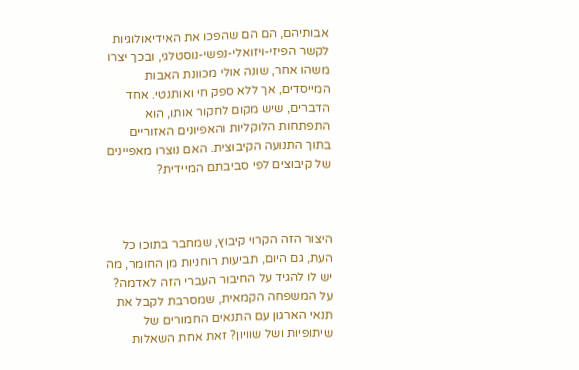אבותיהם, הם הם שהפכו את האידיאולוגיות לקשר הפיזי-ויזואלי-נפשי-נוסטלגי, ובכך יצרו משהו אחר, שונה אולי מכוונת האבות המייסדים, אך ללא ספק חי ואותנטי. אחד הדברים, שיש מקום לחקור אותו, הוא התפתחות הלוקליות והאפיונים האזוריים בתוך התנועה הקיבוצית. האם נוצרו מאפיינים של קיבוצים לפי סביבתם המיידית?



היצור הזה הקרוי קיבוץ, שמחבר בתוכו כל העת, גם היום, תביעות רוחניות מן החומר, מה יש לו להגיד על החיבור העברי הזה לאדמה? על המשפחה הקמאית, שמסרבת לקבל את תנאי הארגון עם התנאים החמורים של שיתופיות ושל שוויון? זאת אחת השאלות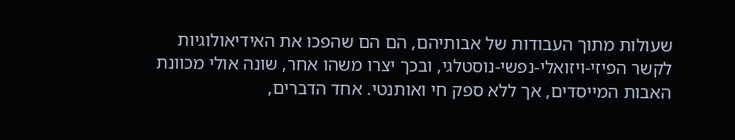שעולות מתוך העבודות של אבותיהם, הם הם שהפכו את האידיאולוגיות לקשר הפיזי-ויזואלי-נפשי-נוסטלגי, ובכך יצרו משהו אחר, שונה אולי מכוונת האבות המייסדים, אך ללא ספק חי ואותנטי. אחד הדברים,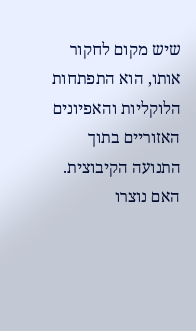שיש מקום לחקור אותו, הוא התפתחות הלוקליות והאפיונים האזוריים בתוך התנועה הקיבוצית. האם נוצרו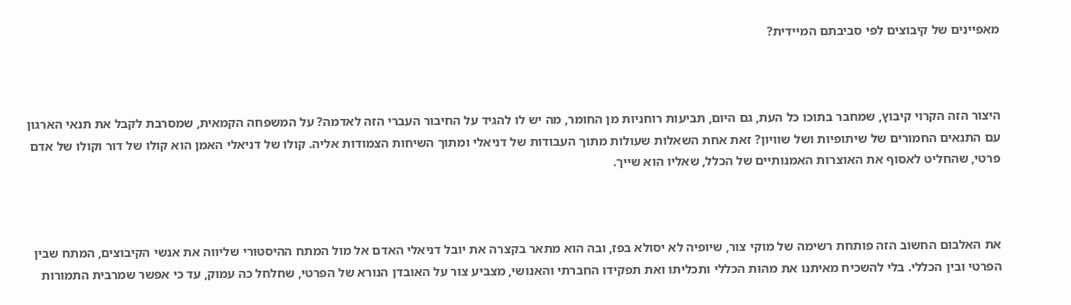מאפיינים של קיבוצים לפי סביבתם המיידית?



היצור הזה הקרוי קיבוץ, שמחבר בתוכו כל העת, גם היום, תביעות רוחניות מן החומר, מה יש לו להגיד על החיבור העברי הזה לאדמה? על המשפחה הקמאית, שמסרבת לקבל את תנאי הארגון עם התנאים החמורים של שיתופיות ושל שוויון? זאת אחת השאלות שעולות מתוך העבודות של דניאלי ומתוך השיחות הצמודות אליה. קולו של דניאלי האמן הוא קולו של דור וקולו של אדם פרטי, שהחליט לאסוף את האוצרות האמנותיים של הכלל, שאליו הוא שייך.



את האלבום החשוב הזה פותחת רשימה של מוקי צור, שיופיה לא יסולא בפז, ובה הוא מתאר בקצרה את יובל דניאלי האדם אל מול המתח ההיסטורי שליווה את אנשי הקיבוצים, המתח שבין הפרטי ובין הכללי. בלי להשכיח מאיתנו את מהות הכללי ותכליתו ואת תפקידו החברתי והאנושי, מצביע צור על האובדן הנורא של הפרטי, שחלחל כה עמוק, עד כי אפשר שמרבית התמורות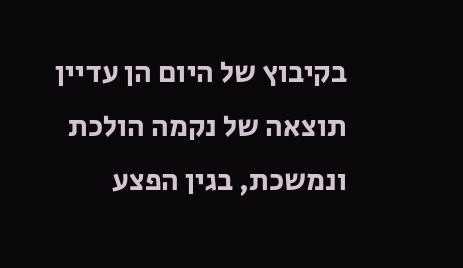בקיבוץ של היום הן עדיין תוצאה של נקמה הולכת ונמשכת, בגין הפצע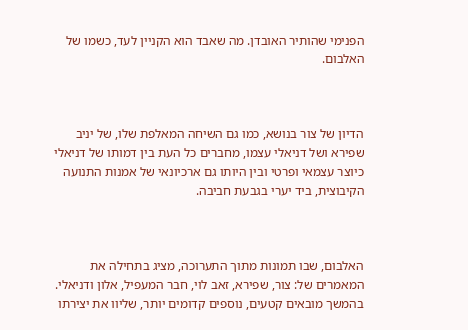הפנימי שהותיר האובדן. מה שאבד הוא הקניין לעד, כשמו של האלבום.



הדיון של צור בנושא, כמו גם השיחה המאלפת שלו, של יניב שפירא ושל דניאלי עצמו, מחברים כל העת בין דמותו של דניאלי כיוצר עצמאי ופרטי ובין היותו גם ארכיונאי של אמנות התנועה הקיבוצית, ביד יערי בגבעת חביבה.



האלבום, שבו תמונות מתוך התערוכה, מציג בתחילה את המאמרים של: צור, שפירא, זאב לוי, חבר המעפיל, אלון ודניאלי. בהמשך מובאים קטעים, נוספים קדומים יותר, שליוו את יצירתו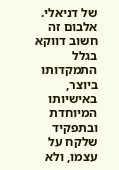של דניאלי. אלבום זה חשוב דווקא בגלל התמקדותו ביוצר, באישיותו המיוחדת ובתפקיד שלקח על עצמו, ולא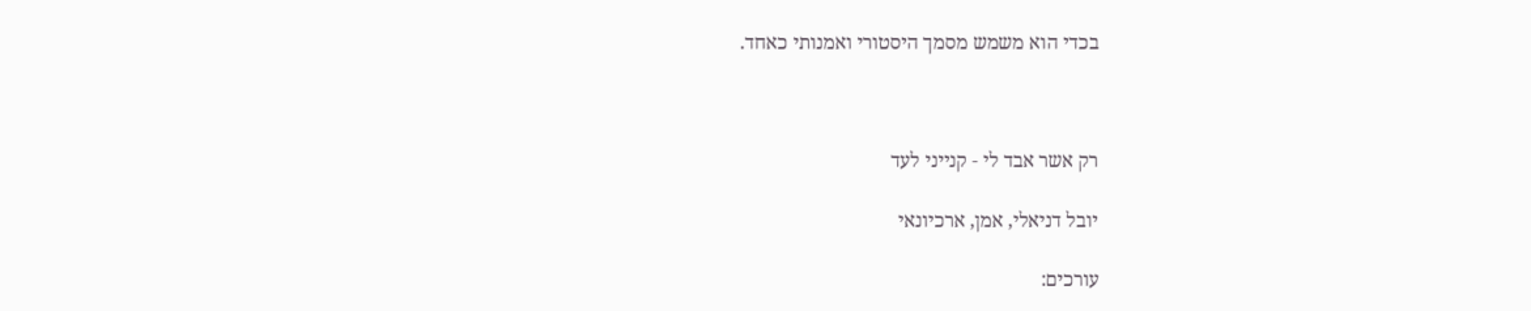בכדי הוא משמש מסמך היסטורי ואמנותי כאחד.



רק אשר אבד לי - קנייני לעד

יובל דניאלי, אמן, ארכיונאי

עורכים: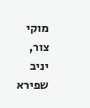מוקי צור, יניב שפירא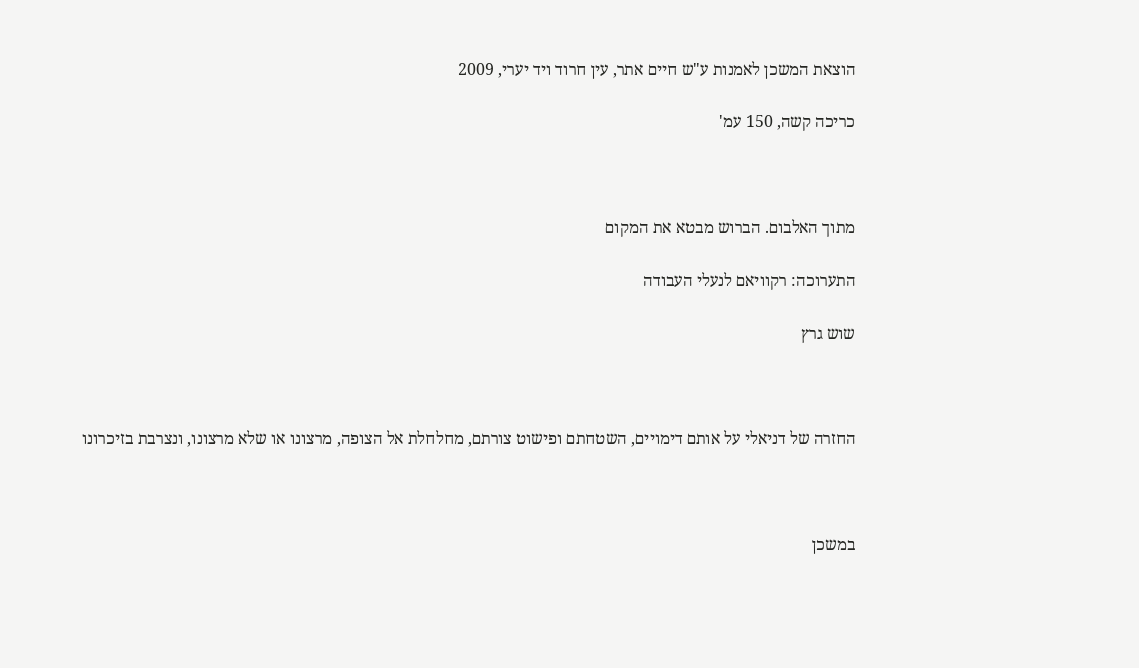הוצאת המשכן לאמנות ע"ש חיים אתר, עין חרוד ויד יערי, 2009

כריכה קשה, 150 עמ'



מתוך האלבום. הברוש מבטא את המקום

התערוכה: רקוויאם לנעלי העבודה

שוש גרץ



החזרה של דניאלי על אותם דימויים, השטחתם ופישוט צורתם, מחלחלת אל הצופה, מרצונו או שלא מרצונו, ונצרבת בזיכרונו



במשכן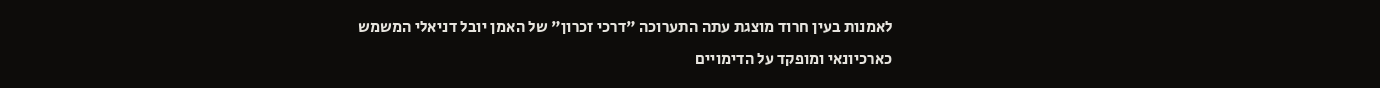לאמנות בעין חרוד מוצגת עתה התערוכה "דרכי זכרון" של האמן יובל דניאלי המשמש כארכיונאי ומופקד על הדימויים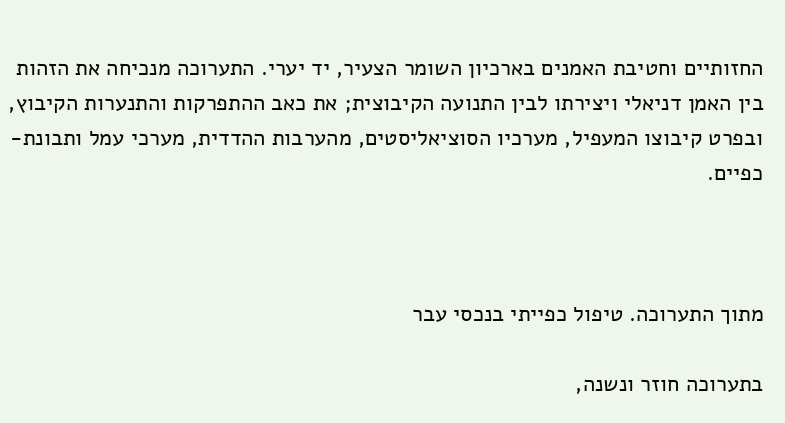החזותיים וחטיבת האמנים בארכיון השומר הצעיר, יד יערי. התערוכה מנכיחה את הזהות בין האמן דניאלי ויצירתו לבין התנועה הקיבוצית; את כאב ההתפרקות והתנערות הקיבוץ, ובפרט קיבוצו המעפיל, מערכיו הסוציאליסטים, מהערבות ההדדית, מערכי עמל ותבונת-כפיים.



מתוך התערוכה. טיפול כפייתי בנכסי עבר

בתערוכה חוזר ונשנה,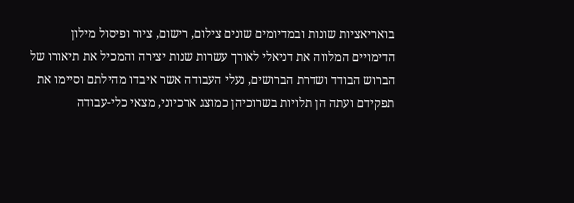בואריאציות שונות ובמדיומים שונים צילום, רישום, ציור ופיסול מילון הדימויים המלווה את דניאלי לאורך עשרות שנות יצירה והמכיל את תיאורו של הברוש הבודד ושדרת הברושים, נעלי העבודה אשר איבדו מהילתם וסיימו את תפקידם ועתה הן תלויות בשרוכיהן כמוצג ארכיוני, מצאי כלי-עבודה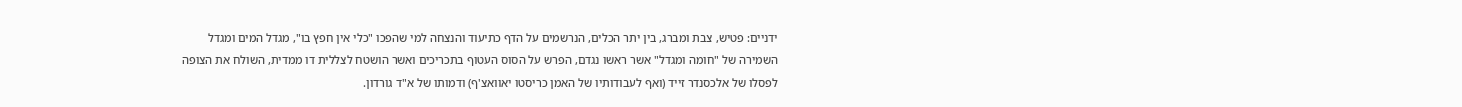ידניים: פטיש, צבת ומברג, בין יתר הכלים, הנרשמים על הדף כתיעוד והנצחה למי שהפכו "כלי אין חפץ בו", מגדל המים ומגדל השמירה של "חומה ומגדל" אשר ראשו נגדם, הפרש על הסוס העטוף בתכריכים ואשר הושטח לצללית דו ממדית, השולח את הצופה לפסלו של אלכסנדר זייד (ואף לעבודותיו של האמן כריסטו יאוואצ'ף) ודמותו של א"ד גורדון.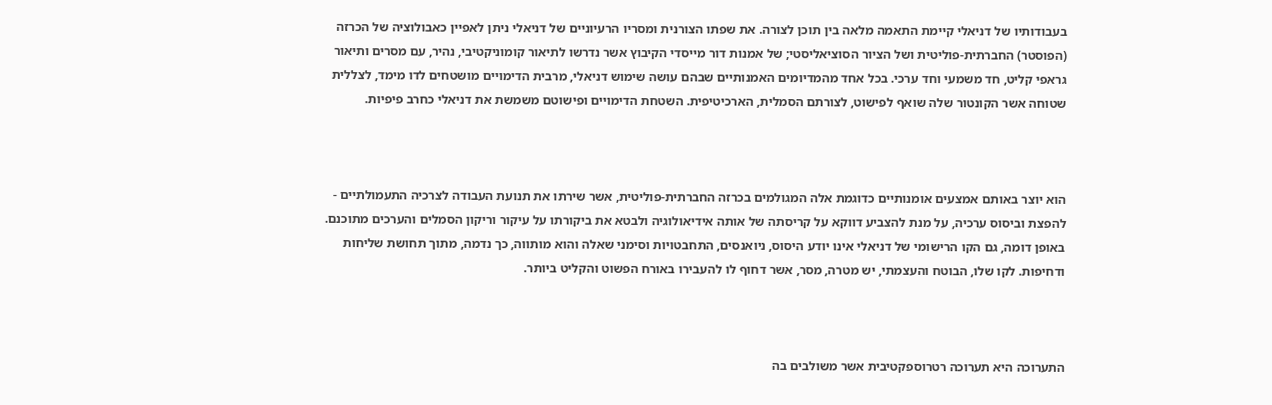בעבודותיו של דניאלי קיימת התאמה מלאה בין תוכן לצורה. את שפתו הצורנית ומסריו הרעיוניים של דניאלי ניתן לאפיין כאבולוציה של הכרזה (הפוסטר) החברתית-פוליטית ושל הציור הסוציאליסטי; של אמנות דור מייסדי הקיבוץ אשר נדרשו לתיאור קומוניקטיבי, נהיר, עם מסרים ותיאור גראפי קליט, חד משמעי וחד ערכי. בכל אחד מהמדיומים האמנותיים שבהם עושה שימוש דניאלי, מרבית הדימויים מושטחים לדו מימד, לצללית שטוחה אשר הקונטור שלה שואף לפישוט, לצורתם הסמלית, הארכיטיפית. השטחת הדימויים ופישוטם משמשת את דניאלי כחרב פיפיות.



הוא יוצר באותם אמצעים אומנותיים כדוגמת אלה המגולמים בכרזה החברתית-פוליטית, אשר שירתו את תנועת העבודה לצרכיה התעמולתיים - להפצת וביסוס ערכיה, על מנת להצביע דווקא על קריסתה של אותה אידיאולוגיה ולבטא את ביקורתו על עיקור וריקון הסמלים והערכים מתוכנם. באופן דומה, גם הקו הרישומי של דניאלי אינו יודע היסוס, ניואנסים, התחבטויות וסימני שאלה והוא מותווה, כך נדמה, מתוך תחושת שליחות ודחיפות. לקו שלו, הבוטח והעצמתי, יש מטרה, מסר, אשר דחוף לו להעבירו באורח הפשוט והקליט ביותר.



התערוכה היא תערוכה רטרוספקטיבית אשר משולבים בה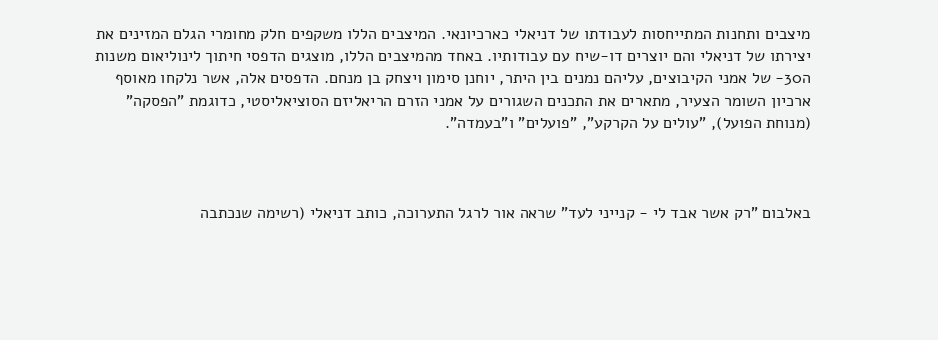מיצבים ותחנות המתייחסות לעבודתו של דניאלי כארכיונאי. המיצבים הללו משקפים חלק מחומרי הגלם המזינים את יצירתו של דניאלי והם יוצרים דו-שיח עם עבודותיו. באחד מהמיצבים הללו, מוצגים הדפסי חיתוך לינוליאום משנות ה30- של אמני הקיבוצים, עליהם נמנים בין היתר, יוחנן סימון ויצחק בן מנחם. הדפסים אלה, אשר נלקחו מאוסף ארכיון השומר הצעיר, מתארים את התכנים השגורים על אמני הזרם הריאליזם הסוציאליסטי, כדוגמת "הפסקה" (מנוחת הפועל), "עולים על הקרקע", "פועלים" ו"בעמדה".



באלבום "רק אשר אבד לי - קנייני לעד" שראה אור לרגל התערוכה, כותב דניאלי (רשימה שנכתבה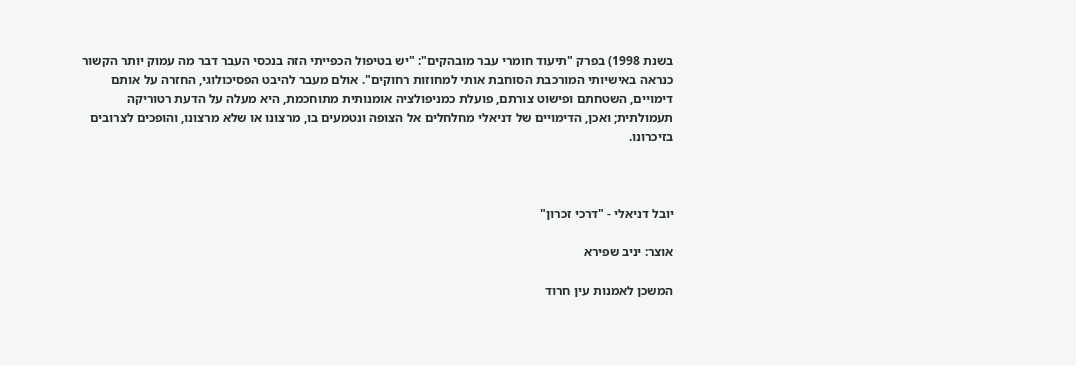בשנת 1998) בפרק "תיעוד חומרי עבר מובהקים": "יש בטיפול הכפייתי הזה בנכסי העבר דבר מה עמוק יותר הקשור כנראה באישיותי המורכבת הסוחבת אותי למחוזות רחוקים". אולם מעבר להיבט הפסיכולוגי, החזרה על אותם דימויים, השטחתם ופישוט צורתם, פועלת כמניפולציה אומנותית מתוחכמת, היא מעלה על הדעת רטוריקה תעמולתית; ואכן, הדימויים של דניאלי מחלחלים אל הצופה ונטמעים בו, מרצונו או שלא מרצונו, והופכים לצרובים בזיכרונו.



יובל דניאלי - "דרכי זכרון"

אוצר: יניב שפירא

המשכן לאמנות עין חרוד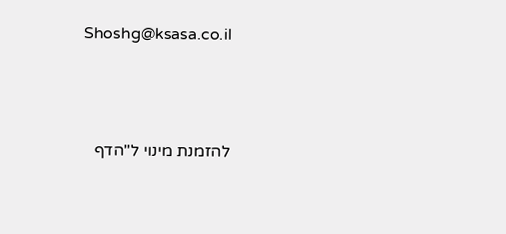Shoshg@ksasa.co.il





להזמנת מינוי ל"הדף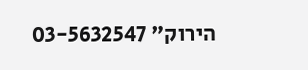הירוק" 03-5632547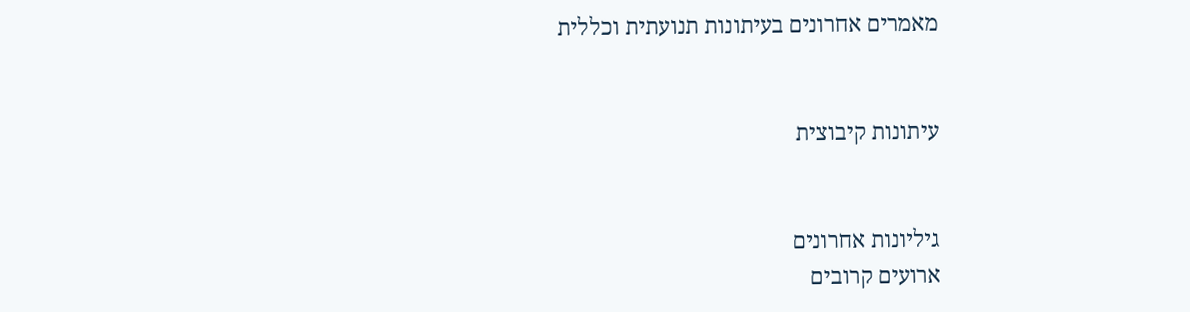מאמרים אחרונים בעיתונות תנועתית וכללית


עיתונות קיבוצית


גיליונות אחרונים
ארועים קרובים